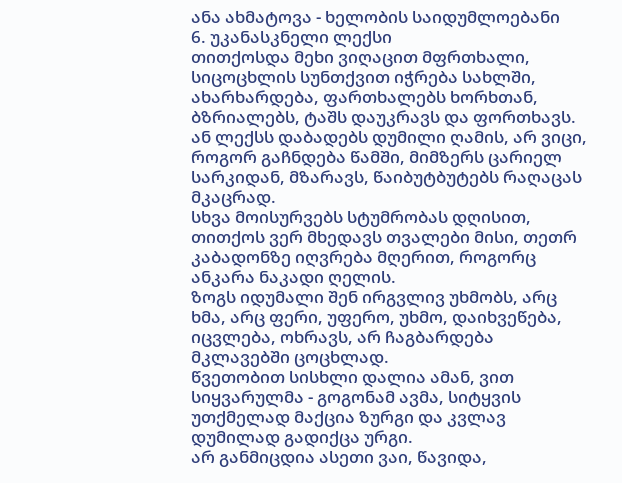ანა ახმატოვა - ხელობის საიდუმლოებანი
6. უკანასკნელი ლექსი
თითქოსდა მეხი ვიღაცით მფრთხალი, სიცოცხლის სუნთქვით იჭრება სახლში, ახარხარდება, ფართხალებს ხორხთან, ბზრიალებს, ტაშს დაუკრავს და ფორთხავს.
ან ლექსს დაბადებს დუმილი ღამის, არ ვიცი, როგორ გაჩნდება წამში, მიმზერს ცარიელ სარკიდან, მზარავს, წაიბუტბუტებს რაღაცას მკაცრად.
სხვა მოისურვებს სტუმრობას დღისით, თითქოს ვერ მხედავს თვალები მისი, თეთრ კაბადონზე იღვრება მღერით, როგორც ანკარა ნაკადი ღელის.
ზოგს იდუმალი შენ ირგვლივ უხმობს, არც ხმა, არც ფერი, უფერო, უხმო, დაიხვეწება, იცვლება, ოხრავს, არ ჩაგბარდება მკლავებში ცოცხლად.
წვეთობით სისხლი დალია ამან, ვით სიყვარულმა - გოგონამ ავმა, სიტყვის უთქმელად მაქცია ზურგი და კვლავ დუმილად გადიქცა ურგი.
არ განმიცდია ასეთი ვაი, წავიდა,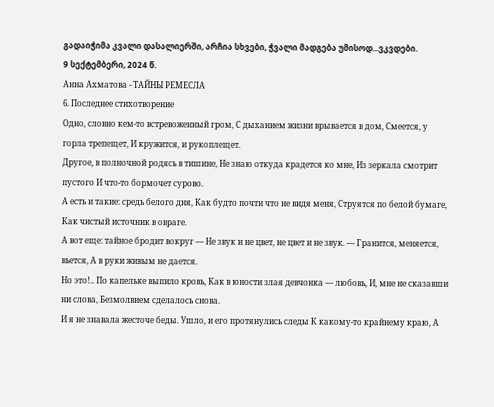გადაიჭიმა კვალი დასალიერში, არჩია სხვები, ჭვალი მადგება უმისოდ...ვკვდები.
9 სექტემბერი, 2024 წ.
Анна Ахматова - ТАЙНЫ РЕМЕСЛА
6. Последнее стихотворение
Одно, словно кем-то встревоженный гром, С дыханием жизни врывается в дом, Смеется, у горла трепещет, И кружится, и рукоплещет.
Другое, в полночной родясь в тишине, Не знаю откуда крадется ко мне, Из зеркала смотрит пустого И что-то бормочет сурово.
А есть и такие: средь белого дня, Как будто почти что не видя меня, Струятся по белой бумаге, Как чистый источник в овраге.
А вот еще: тайное бродит вокруг — Не звук и не цвет, не цвет и не звук. — Гранится, меняется, вьется, А в руки живым не дается.
Но это!.. По капельке выпило кровь, Как в юности злая девчонка — любовь, И, мне не сказавши ни слова, Безмолвием сделалось снова.
И я не знавала жесточе беды. Ушло, и его протянулись следы К какому-то крайнему краю, А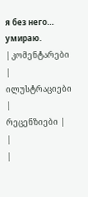я без него… умираю.
| კომენტარები |
ილუსტრაციები |
რეცენზიები |
|
|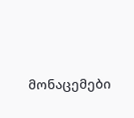მონაცემები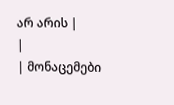არ არის |
|
| მონაცემები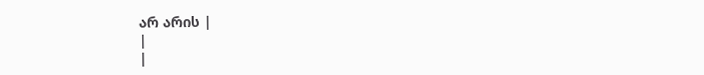არ არის |
|
|